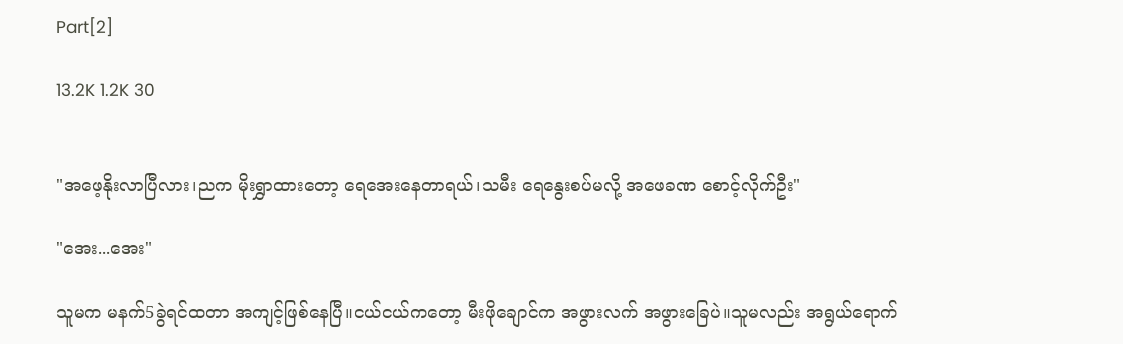Part[2]

13.2K 1.2K 30


"အဖေ့နိုးလာပြီလား၊ညက မိုးရွှာထားတော့ ရေအေးနေတာရယ်၊သမီး ရေနွေးစပ်မလို့ အဖေခဏ စောင့်လိုက်ဦး"

"အေး...အေး"

သူမက မနက်5ခွဲရင်ထတာ အကျင့်ဖြစ်နေပြီ။ငယ်ငယ်ကတော့ မီးဖိုချောင်က အဖွားလက် အဖွားခြေပဲ။သူမလည်း အရွယ်ရောက်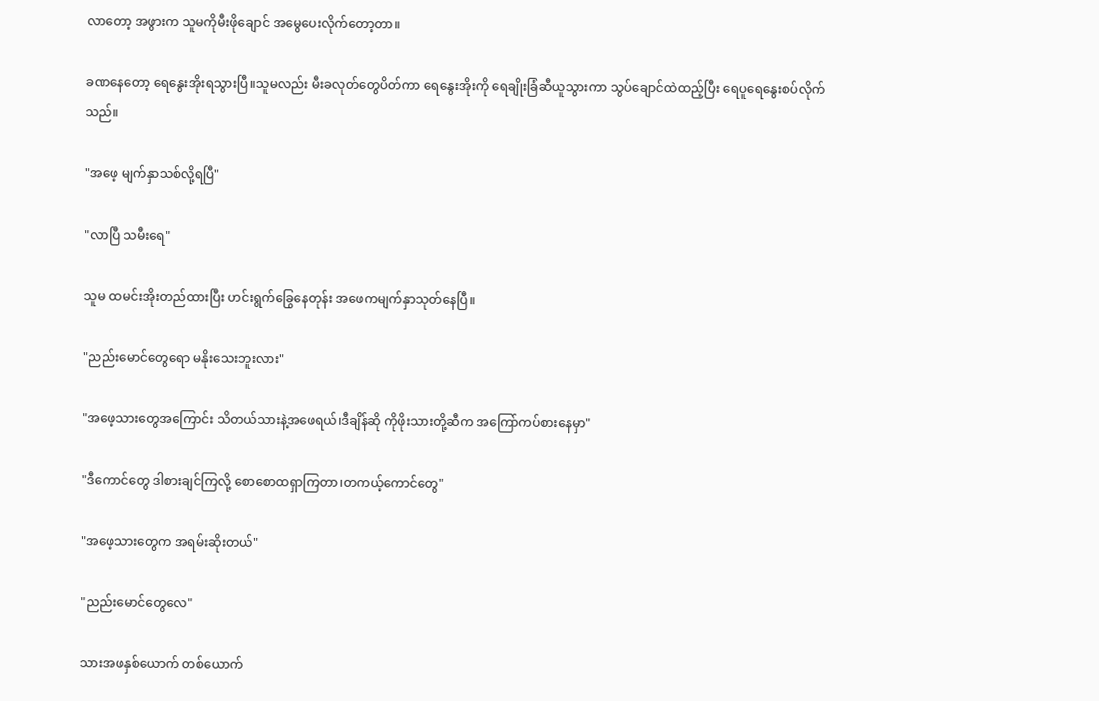လာတော့ အဖွားက သူမကိုမီးဖိုချောင် အမွေပေးလိုက်တော့တာ။

ခဏနေတော့ ရေနွေးအိုးရသွားပြီ။သူမလည်း မီးခလုတ်တွေပိတ်ကာ ရေနွေးအိုးကို ရေချိုးခြံဆီယူသွားကာ သွပ်ချောင်ထဲထည့်ပြီး ရေပူရေနွေးစပ်လိုက်သည်။

"အဖေ့ မျက်နှာသစ်လို့ရပြီ"

"လာပြီ သမီးရေ"

သူမ ထမင်းအိုးတည်ထားပြီး ဟင်းရွက်ခြွေနေတုန်း အဖေကမျက်နှာသုတ်နေပြီ။

"ညည်းမောင်တွေရော မနိုးသေးဘူးလား"

"အဖေ့သားတွေအကြောင်း သိတယ်သားနဲ့အဖေရယ်၊ဒီချိန်ဆို ကိုဖိုးသားတို့ဆီက အကြော်ကပ်စားနေမှာ"

"ဒီကောင်တွေ ဒါစားချင်ကြလို့ စောစောထရှာကြတာ၊တကယ့်ကောင်တွေ"

"အဖေ့သားတွေက အရမ်းဆိုးတယ်"

"ညည်းမောင်တွေလေ"

သားအဖနှစ်ယောက် တစ်ယောက်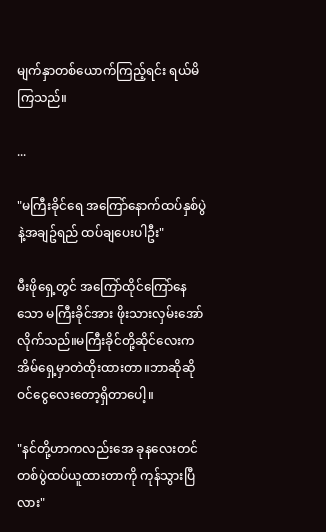မျက်နှာတစ်ယောက်ကြည့်ရင်း ရယ်မိကြသည်။

...

"မကြီးခိုင်ရေ အကြော်နောက်ထပ်နှစ်ပွဲနဲ့အချဥ်ရည် ထပ်ချပေးပါဦး"

မီးဖိုရှေ့တွင် အကြော်ထိုင်ကြော်နေသော မကြီးခိုင်အား ဖိုးသားလှမ်းအော်လိုက်သည်။မကြီးခိုင်တို့ဆိုင်လေးက အိမ်ရှေ့မှာတဲထိုးထားတာ။ဘာဆိုဆို ဝင်ငွေလေးတော့ရှိတာပေါ့။

"နင်တို့ဟာကလည်းအေ ခုနလေးတင် တစ်ပွဲထပ်ယူထားတာကို ကုန်သွားပြီလား"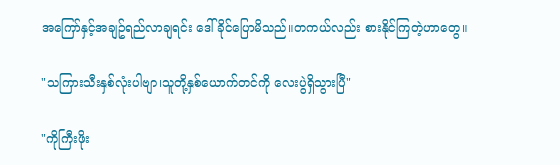အကြော်နှင့်အချဥ်ရည်လာချရင်း ဒေါ်ခိုင်ပြောမိသည်။တကယ်လည်း စားနိုင်ကြတဲ့ဟာတွေ။

"သကြားသီးနှစ်လုံးပါဗျာ၊သူတို့နှစ်ယောက်တင်ကို လေးပွဲရှိသွားပြီ"

"ကိုကြီးဖိုး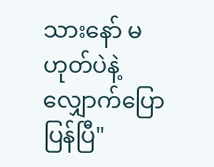သားနော် မဟုတ်ပဲနဲ့ လျှောက်ပြောပြန်ပြီ"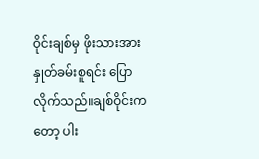ဝိုင်းချစ်မှ ဖိုးသားအားနှုတ်ခမ်းစူရင်း ပြောလိုက်သည်။ချစ်ဝိုင်းကတော့ ပါး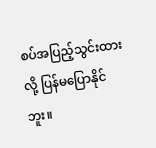စပ်အပြည့်သွင်းထားလို့ ပြန်မပြောနိုင်ဘူး။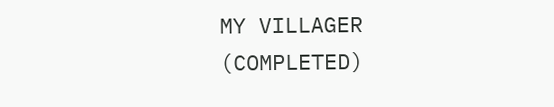MY VILLAGER (COMPLETED)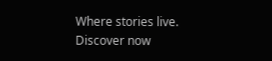Where stories live. Discover now